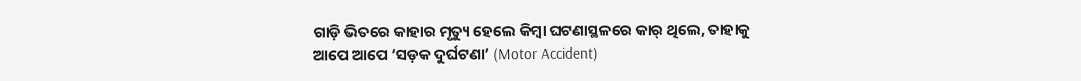ଗାଡ଼ି ଭିତରେ କାହାର ମୃତ୍ୟୁ ହେଲେ କିମ୍ବା ଘଟଣାସ୍ଥଳରେ କାର୍ ଥିଲେ, ତାହାକୁ ଆପେ ଆପେ ‘ସଡ଼କ ଦୁର୍ଘଟଣା’ (Motor Accident)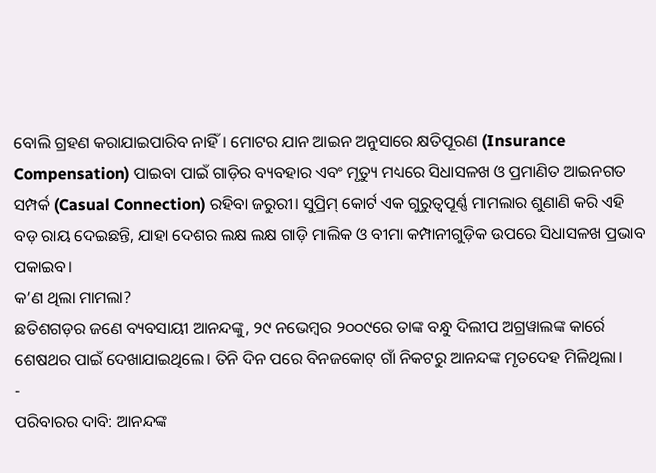ବୋଲି ଗ୍ରହଣ କରାଯାଇପାରିବ ନାହିଁ। ମୋଟର ଯାନ ଆଇନ ଅନୁସାରେ କ୍ଷତିପୂରଣ (Insurance Compensation) ପାଇବା ପାଇଁ ଗାଡ଼ିର ବ୍ୟବହାର ଏବଂ ମୃତ୍ୟୁ ମଧ୍ୟରେ ସିଧାସଳଖ ଓ ପ୍ରମାଣିତ ଆଇନଗତ ସମ୍ପର୍କ (Casual Connection) ରହିବା ଜରୁରୀ। ସୁପ୍ରିମ୍ କୋର୍ଟ ଏକ ଗୁରୁତ୍ୱପୂର୍ଣ୍ଣ ମାମଲାର ଶୁଣାଣି କରି ଏହି ବଡ଼ ରାୟ ଦେଇଛନ୍ତି, ଯାହା ଦେଶର ଲକ୍ଷ ଲକ୍ଷ ଗାଡ଼ି ମାଲିକ ଓ ବୀମା କମ୍ପାନୀଗୁଡ଼ିକ ଉପରେ ସିଧାସଳଖ ପ୍ରଭାବ ପକାଇବ।
କ’ଣ ଥିଲା ମାମଲା?
ଛତିଶଗଡ଼ର ଜଣେ ବ୍ୟବସାୟୀ ଆନନ୍ଦଙ୍କୁ, ୨୯ ନଭେମ୍ବର ୨୦୦୯ରେ ତାଙ୍କ ବନ୍ଧୁ ଦିଲୀପ ଅଗ୍ରୱାଲଙ୍କ କାର୍ରେ ଶେଷଥର ପାଇଁ ଦେଖାଯାଇଥିଲେ। ତିନି ଦିନ ପରେ ବିନଜକୋଟ୍ ଗାଁ ନିକଟରୁ ଆନନ୍ଦଙ୍କ ମୃତଦେହ ମିଳିଥିଲା।
-
ପରିବାରର ଦାବି: ଆନନ୍ଦଙ୍କ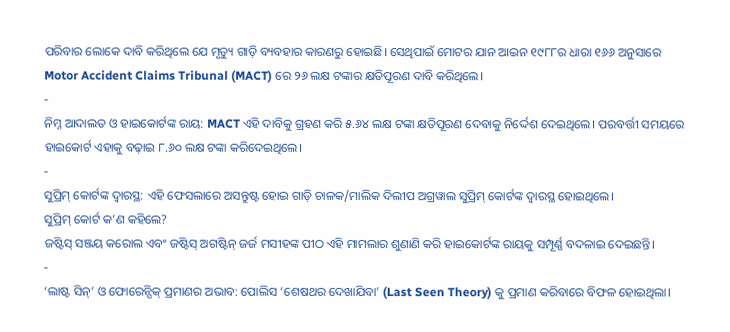ପରିବାର ଲୋକେ ଦାବି କରିଥିଲେ ଯେ ମୃତ୍ୟୁ ଗାଡ଼ି ବ୍ୟବହାର କାରଣରୁ ହୋଇଛି। ସେଥିପାଇଁ ମୋଟର ଯାନ ଆଇନ ୧୯୮୮ର ଧାରା ୧୬୬ ଅନୁସାରେ Motor Accident Claims Tribunal (MACT) ରେ ୨୬ ଲକ୍ଷ ଟଙ୍କାର କ୍ଷତିପୂରଣ ଦାବି କରିଥିଲେ।
-
ନିମ୍ନ ଆଦାଲତ ଓ ହାଇକୋର୍ଟଙ୍କ ରାୟ: MACT ଏହି ଦାବିକୁ ଗ୍ରହଣ କରି ୫.୬୪ ଲକ୍ଷ ଟଙ୍କା କ୍ଷତିପୂରଣ ଦେବାକୁ ନିର୍ଦ୍ଦେଶ ଦେଇଥିଲେ। ପରବର୍ତ୍ତୀ ସମୟରେ ହାଇକୋର୍ଟ ଏହାକୁ ବଢ଼ାଇ ୮.୬୦ ଲକ୍ଷ ଟଙ୍କା କରିଦେଇଥିଲେ।
-
ସୁପ୍ରିମ୍ କୋର୍ଟଙ୍କ ଦ୍ୱାରସ୍ଥ: ଏହି ଫେସଲାରେ ଅସନ୍ତୁଷ୍ଟ ହୋଇ ଗାଡ଼ି ଚାଳକ/ମାଲିକ ଦିଲୀପ ଅଗ୍ରୱାଲ ସୁପ୍ରିମ୍ କୋର୍ଟଙ୍କ ଦ୍ୱାରସ୍ଥ ହୋଇଥିଲେ।
ସୁପ୍ରିମ୍ କୋର୍ଟ କ’ଣ କହିଲେ?
ଜଷ୍ଟିସ୍ ସଞ୍ଜୟ କରୋଲ ଏବଂ ଜଷ୍ଟିସ୍ ଅଗଷ୍ଟିନ୍ ଜର୍ଜ ମସୀହଙ୍କ ପୀଠ ଏହି ମାମଲାର ଶୁଣାଣି କରି ହାଇକୋର୍ଟଙ୍କ ରାୟକୁ ସମ୍ପୂର୍ଣ୍ଣ ବଦଳାଇ ଦେଇଛନ୍ତି।
-
‘ଲାଷ୍ଟ ସିନ୍’ ଓ ଫୋରେନ୍ସିକ୍ ପ୍ରମାଣର ଅଭାବ: ପୋଲିସ ‘ଶେଷଥର ଦେଖାଯିବା’ (Last Seen Theory) କୁ ପ୍ରମାଣ କରିବାରେ ବିଫଳ ହୋଇଥିଲା।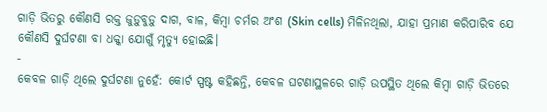ଗାଡ଼ି ଭିତରୁ କୌଣସି ରକ୍ତ ଜୁଡ଼ୁବୁଡ଼ୁ ଦାଗ, ବାଳ, କିମ୍ବା ଚର୍ମର ଅଂଶ (Skin cells) ମିଳିନଥିଲା, ଯାହା ପ୍ରମାଣ କରିପାରିବ ଯେ କୌଣସି ଦୁର୍ଘଟଣା ବା ଧକ୍କା ଯୋଗୁଁ ମୃତ୍ୟୁ ହୋଇଛି।
-
କେବଳ ଗାଡ଼ି ଥିଲେ ଦୁର୍ଘଟଣା ନୁହେଁ: କୋର୍ଟ ସ୍ପଷ୍ଟ କହିଛନ୍ତି, କେବଳ ଘଟଣାସ୍ଥଳରେ ଗାଡ଼ି ଉପସ୍ଥିତ ଥିଲେ କିମ୍ବା ଗାଡ଼ି ଭିତରେ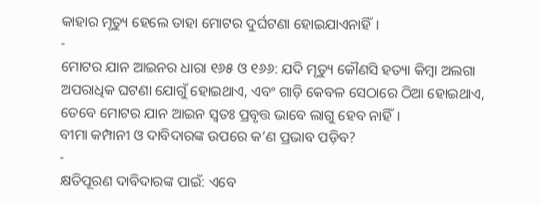କାହାର ମୃତ୍ୟୁ ହେଲେ ତାହା ମୋଟର ଦୁର୍ଘଟଣା ହୋଇଯାଏନାହିଁ।
-
ମୋଟର ଯାନ ଆଇନର ଧାରା ୧୬୫ ଓ ୧୬୬: ଯଦି ମୃତ୍ୟୁ କୌଣସି ହତ୍ୟା କିମ୍ବା ଅଲଗା ଅପରାଧିକ ଘଟଣା ଯୋଗୁଁ ହୋଇଥାଏ, ଏବଂ ଗାଡ଼ି କେବଳ ସେଠାରେ ଠିଆ ହୋଇଥାଏ, ତେବେ ମୋଟର ଯାନ ଆଇନ ସ୍ୱତଃ ପ୍ରବୃତ୍ତ ଭାବେ ଲାଗୁ ହେବ ନାହିଁ।
ବୀମା କମ୍ପାନୀ ଓ ଦାବିଦାରଙ୍କ ଉପରେ କ’ଣ ପ୍ରଭାବ ପଡ଼ିବ?
-
କ୍ଷତିପୂରଣ ଦାବିଦାରଙ୍କ ପାଇଁ: ଏବେ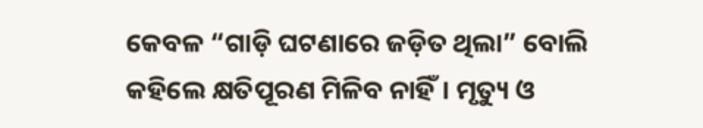କେବଳ “ଗାଡ଼ି ଘଟଣାରେ ଜଡ଼ିତ ଥିଲା” ବୋଲି କହିଲେ କ୍ଷତିପୂରଣ ମିଳିବ ନାହିଁ। ମୃତ୍ୟୁ ଓ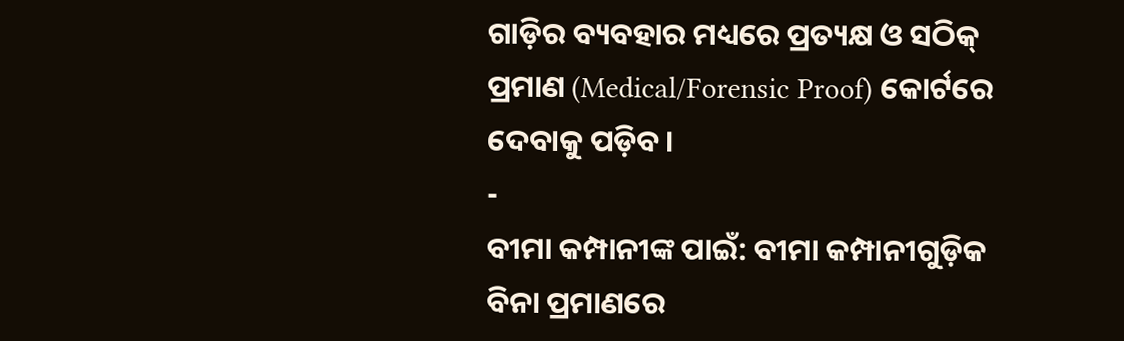ଗାଡ଼ିର ବ୍ୟବହାର ମଧ୍ୟରେ ପ୍ରତ୍ୟକ୍ଷ ଓ ସଠିକ୍ ପ୍ରମାଣ (Medical/Forensic Proof) କୋର୍ଟରେ ଦେବାକୁ ପଡ଼ିବ।
-
ବୀମା କମ୍ପାନୀଙ୍କ ପାଇଁ: ବୀମା କମ୍ପାନୀଗୁଡ଼ିକ ବିନା ପ୍ରମାଣରେ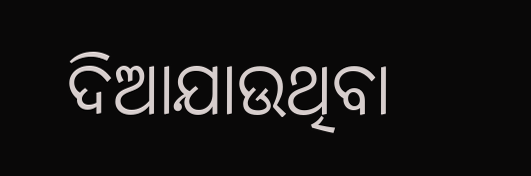ଦିଆଯାଉଥିବା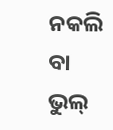ନକଲି ବା ଭୁଲ୍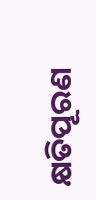କ୍ଷତିପୂରଣ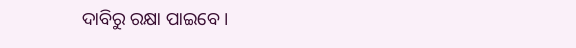ଦାବିରୁ ରକ୍ଷା ପାଇବେ।